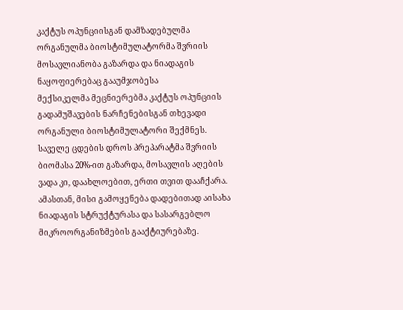კაქტუს ოპუნციისგან დამზადებულმა ორგანულმა ბიოსტიმულატორმა შვრიის მოსავლიანობა გაზარდა და ნიადაგის ნაყოფიერებაც გააუმჯობესა
მექსიკელმა მეცნიერებმა კაქტუს ოპუნციის გადამუშავების ნარჩენებისგან თხევადი ორგანული ბიოსტიმულატორი შექმნეს. საველე ცდების დროს პრეპარატმა შვრიის ბიომასა 20%-ით გაზარდა, მოსავლის აღების ვადა კი, დაახლოებით, ერთი თვით დააჩქარა. ამასთან, მისი გამოყენება დადებითად აისახა ნიადაგის სტრუქტურასა და სასარგებლო მიკროორგანიზმების გააქტიურებაზე.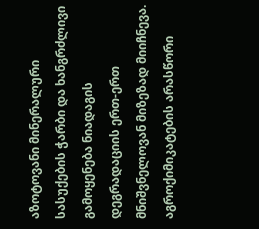აზოტოვანი მინერალური სასუქების ჭარბი და ხანგრძლივი გამოყენება ნიადაგის დეგრადაციის ერთ-ერთ მნიშვნელოვან მიზეზად მიიჩნევა. აგროქიმიკატების არასწორი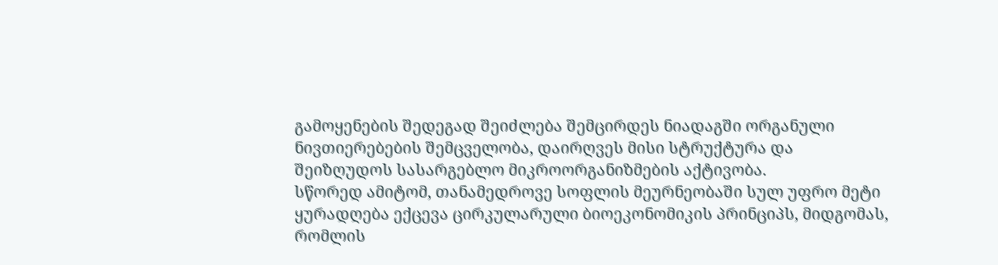გამოყენების შედეგად შეიძლება შემცირდეს ნიადაგში ორგანული ნივთიერებების შემცველობა, დაირღვეს მისი სტრუქტურა და შეიზღუდოს სასარგებლო მიკროორგანიზმების აქტივობა.
სწორედ ამიტომ, თანამედროვე სოფლის მეურნეობაში სულ უფრო მეტი ყურადღება ექცევა ცირკულარული ბიოეკონომიკის პრინციპს, მიდგომას, რომლის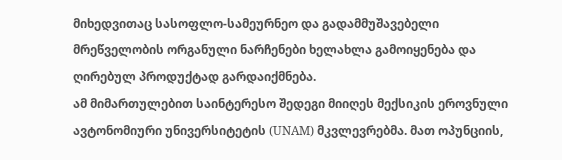მიხედვითაც სასოფლო-სამეურნეო და გადამმუშავებელი მრეწველობის ორგანული ნარჩენები ხელახლა გამოიყენება და ღირებულ პროდუქტად გარდაიქმნება.
ამ მიმართულებით საინტერესო შედეგი მიიღეს მექსიკის ეროვნული ავტონომიური უნივერსიტეტის (UNAM) მკვლევრებმა. მათ ოპუნციის,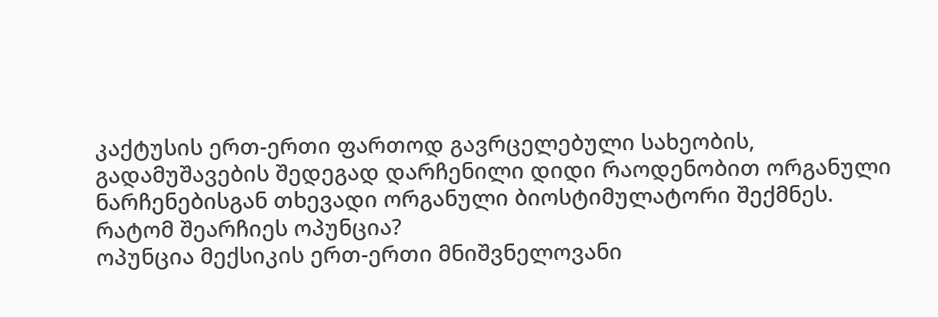კაქტუსის ერთ-ერთი ფართოდ გავრცელებული სახეობის, გადამუშავების შედეგად დარჩენილი დიდი რაოდენობით ორგანული ნარჩენებისგან თხევადი ორგანული ბიოსტიმულატორი შექმნეს.
რატომ შეარჩიეს ოპუნცია?
ოპუნცია მექსიკის ერთ-ერთი მნიშვნელოვანი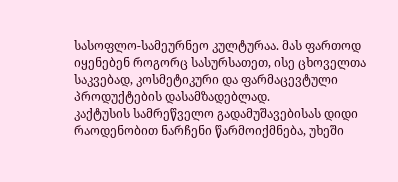სასოფლო-სამეურნეო კულტურაა. მას ფართოდ იყენებენ როგორც სასურსათეთ, ისე ცხოველთა საკვებად, კოსმეტიკური და ფარმაცევტული პროდუქტების დასამზადებლად.
კაქტუსის სამრეწველო გადამუშავებისას დიდი რაოდენობით ნარჩენი წარმოიქმნება, უხეში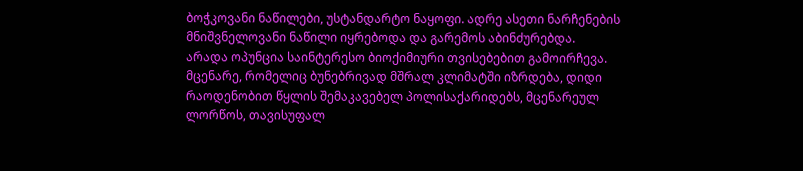ბოჭკოვანი ნაწილები, უსტანდარტო ნაყოფი. ადრე ასეთი ნარჩენების მნიშვნელოვანი ნაწილი იყრებოდა და გარემოს აბინძურებდა.
არადა ოპუნცია საინტერესო ბიოქიმიური თვისებებით გამოირჩევა. მცენარე, რომელიც ბუნებრივად მშრალ კლიმატში იზრდება, დიდი რაოდენობით წყლის შემაკავებელ პოლისაქარიდებს, მცენარეულ ლორწოს, თავისუფალ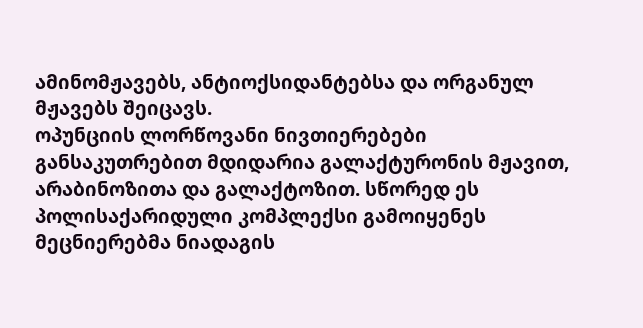ამინომჟავებს, ანტიოქსიდანტებსა და ორგანულ მჟავებს შეიცავს.
ოპუნციის ლორწოვანი ნივთიერებები განსაკუთრებით მდიდარია გალაქტურონის მჟავით, არაბინოზითა და გალაქტოზით. სწორედ ეს პოლისაქარიდული კომპლექსი გამოიყენეს მეცნიერებმა ნიადაგის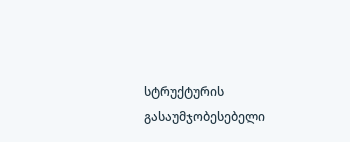სტრუქტურის გასაუმჯობესებელი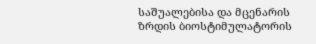საშუალებისა და მცენარის ზრდის ბიოსტიმულატორის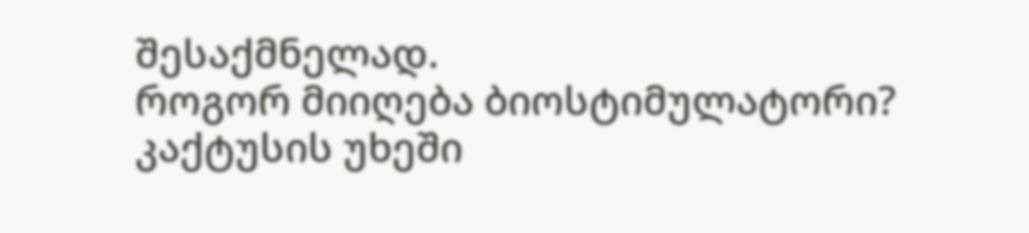შესაქმნელად.
როგორ მიიღება ბიოსტიმულატორი?
კაქტუსის უხეში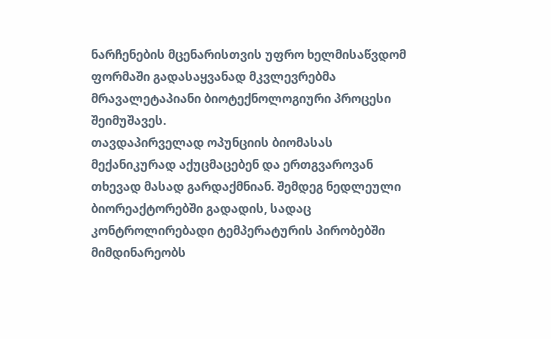ნარჩენების მცენარისთვის უფრო ხელმისაწვდომ ფორმაში გადასაყვანად მკვლევრებმა მრავალეტაპიანი ბიოტექნოლოგიური პროცესი შეიმუშავეს.
თავდაპირველად ოპუნციის ბიომასას მექანიკურად აქუცმაცებენ და ერთგვაროვან თხევად მასად გარდაქმნიან. შემდეგ ნედლეული ბიორეაქტორებში გადადის, სადაც კონტროლირებადი ტემპერატურის პირობებში მიმდინარეობს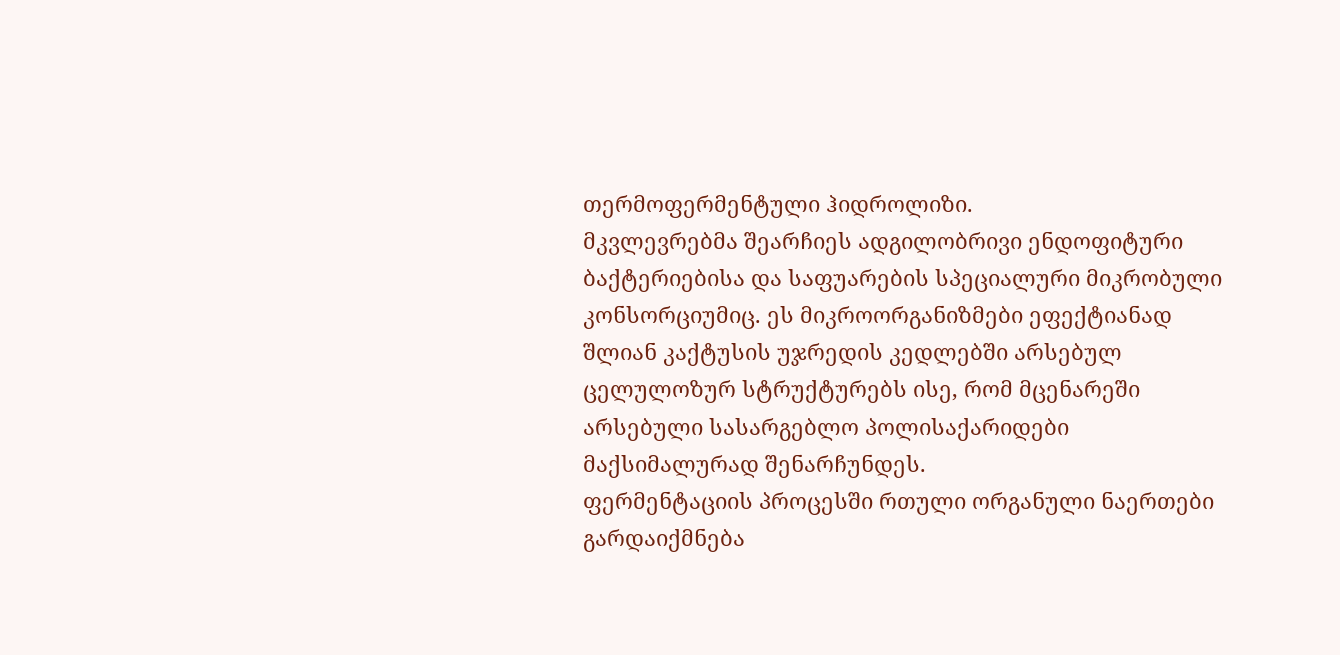თერმოფერმენტული ჰიდროლიზი.
მკვლევრებმა შეარჩიეს ადგილობრივი ენდოფიტური ბაქტერიებისა და საფუარების სპეციალური მიკრობული კონსორციუმიც. ეს მიკროორგანიზმები ეფექტიანად შლიან კაქტუსის უჯრედის კედლებში არსებულ ცელულოზურ სტრუქტურებს ისე, რომ მცენარეში არსებული სასარგებლო პოლისაქარიდები მაქსიმალურად შენარჩუნდეს.
ფერმენტაციის პროცესში რთული ორგანული ნაერთები გარდაიქმნება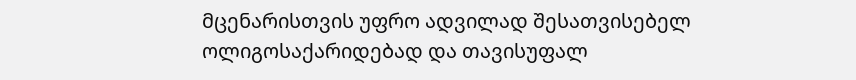მცენარისთვის უფრო ადვილად შესათვისებელ ოლიგოსაქარიდებად და თავისუფალ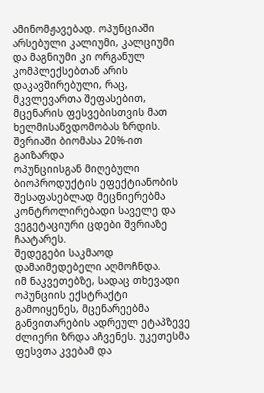ამინომჟავებად. ოპუნციაში არსებული კალიუმი, კალციუმი და მაგნიუმი კი ორგანულ კომპლექსებთან არის დაკავშირებული, რაც, მკვლევართა შეფასებით, მცენარის ფესვებისთვის მათ ხელმისაწვდომობას ზრდის.
შვრიაში ბიომასა 20%-ით გაიზარდა
ოპუნციისგან მიღებული ბიოპროდუქტის ეფექტიანობის შესაფასებლად მეცნიერებმა კონტროლირებადი საველე და ვეგეტაციური ცდები შვრიაზე ჩაატარეს.
შედეგები საკმაოდ დამაიმედებელი აღმოჩნდა.
იმ ნაკვეთებზე, სადაც თხევადი ოპუნციის ექსტრაქტი გამოიყენეს, მცენარეებმა განვითარების ადრეულ ეტაპზევე ძლიერი ზრდა აჩვენეს. უკეთესმა ფესვთა კვებამ და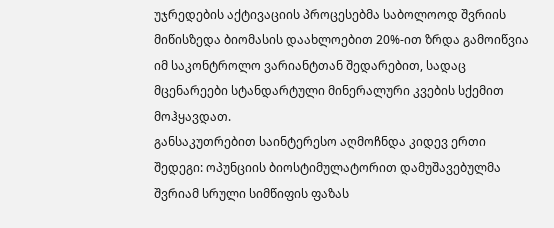უჯრედების აქტივაციის პროცესებმა საბოლოოდ შვრიის მიწისზედა ბიომასის დაახლოებით 20%-ით ზრდა გამოიწვია იმ საკონტროლო ვარიანტთან შედარებით, სადაც მცენარეები სტანდარტული მინერალური კვების სქემით მოჰყავდათ.
განსაკუთრებით საინტერესო აღმოჩნდა კიდევ ერთი შედეგი: ოპუნციის ბიოსტიმულატორით დამუშავებულმა შვრიამ სრული სიმწიფის ფაზას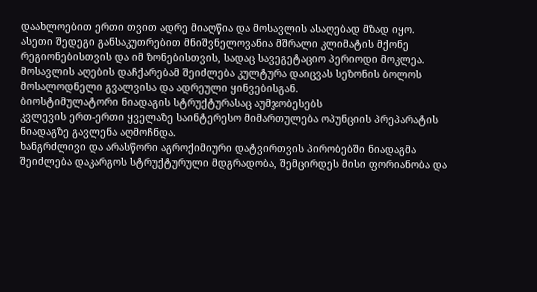დაახლოებით ერთი თვით ადრე მიაღწია და მოსავლის ასაღებად მზად იყო.
ასეთი შედეგი განსაკუთრებით მნიშვნელოვანია მშრალი კლიმატის მქონე რეგიონებისთვის და იმ ზონებისთვის, სადაც სავეგეტაციო პერიოდი მოკლეა. მოსავლის აღების დაჩქარებამ შეიძლება კულტურა დაიცვას სეზონის ბოლოს მოსალოდნელი გვალვისა და ადრეული ყინვებისგან.
ბიოსტიმულატორი ნიადაგის სტრუქტურასაც აუმჯობესებს
კვლევის ერთ-ერთი ყველაზე საინტერესო მიმართულება ოპუნციის პრეპარატის ნიადაგზე გავლენა აღმოჩნდა.
ხანგრძლივი და არასწორი აგროქიმიური დატვირთვის პირობებში ნიადაგმა შეიძლება დაკარგოს სტრუქტურული მდგრადობა, შემცირდეს მისი ფორიანობა და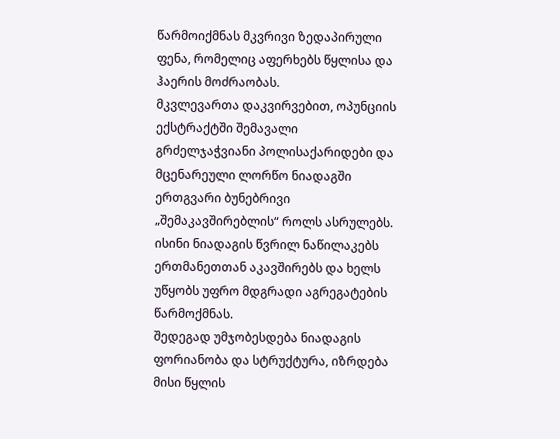წარმოიქმნას მკვრივი ზედაპირული ფენა, რომელიც აფერხებს წყლისა და ჰაერის მოძრაობას.
მკვლევართა დაკვირვებით, ოპუნციის ექსტრაქტში შემავალი გრძელჯაჭვიანი პოლისაქარიდები და მცენარეული ლორწო ნიადაგში ერთგვარი ბუნებრივი „შემაკავშირებლის“ როლს ასრულებს. ისინი ნიადაგის წვრილ ნაწილაკებს ერთმანეთთან აკავშირებს და ხელს უწყობს უფრო მდგრადი აგრეგატების წარმოქმნას.
შედეგად უმჯობესდება ნიადაგის ფორიანობა და სტრუქტურა, იზრდება მისი წყლის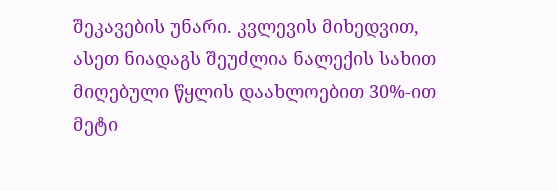შეკავების უნარი. კვლევის მიხედვით, ასეთ ნიადაგს შეუძლია ნალექის სახით მიღებული წყლის დაახლოებით 30%-ით მეტი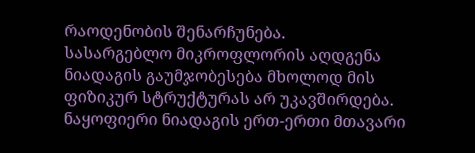რაოდენობის შენარჩუნება.
სასარგებლო მიკროფლორის აღდგენა
ნიადაგის გაუმჯობესება მხოლოდ მის ფიზიკურ სტრუქტურას არ უკავშირდება. ნაყოფიერი ნიადაგის ერთ-ერთი მთავარი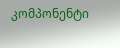კომპონენტი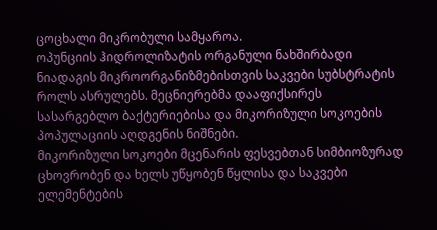ცოცხალი მიკრობული სამყაროა.
ოპუნციის ჰიდროლიზატის ორგანული ნახშირბადი ნიადაგის მიკროორგანიზმებისთვის საკვები სუბსტრატის როლს ასრულებს. მეცნიერებმა დააფიქსირეს სასარგებლო ბაქტერიებისა და მიკორიზული სოკოების პოპულაციის აღდგენის ნიშნები.
მიკორიზული სოკოები მცენარის ფესვებთან სიმბიოზურად ცხოვრობენ და ხელს უწყობენ წყლისა და საკვები ელემენტების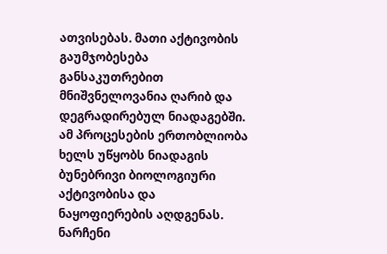ათვისებას. მათი აქტივობის გაუმჯობესება განსაკუთრებით მნიშვნელოვანია ღარიბ და დეგრადირებულ ნიადაგებში.
ამ პროცესების ერთობლიობა ხელს უწყობს ნიადაგის ბუნებრივი ბიოლოგიური აქტივობისა და ნაყოფიერების აღდგენას.
ნარჩენი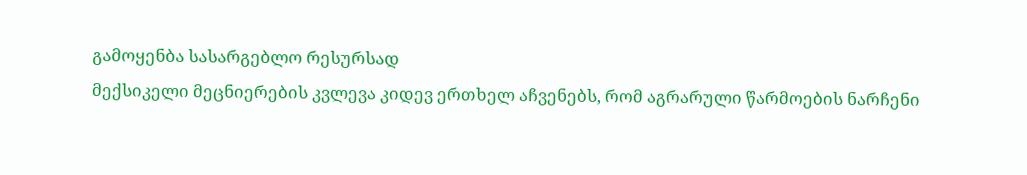გამოყენბა სასარგებლო რესურსად
მექსიკელი მეცნიერების კვლევა კიდევ ერთხელ აჩვენებს, რომ აგრარული წარმოების ნარჩენი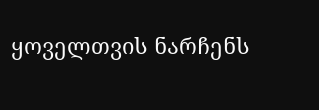ყოველთვის ნარჩენს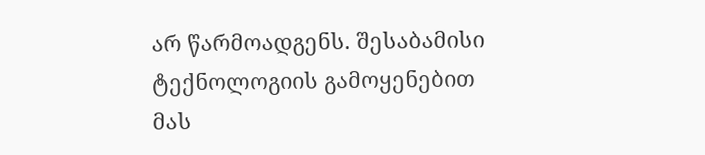არ წარმოადგენს. შესაბამისი ტექნოლოგიის გამოყენებით მას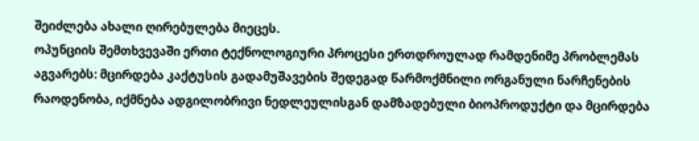შეიძლება ახალი ღირებულება მიეცეს.
ოპუნციის შემთხვევაში ერთი ტექნოლოგიური პროცესი ერთდროულად რამდენიმე პრობლემას აგვარებს: მცირდება კაქტუსის გადამუშავების შედეგად წარმოქმნილი ორგანული ნარჩენების რაოდენობა, იქმნება ადგილობრივი ნედლეულისგან დამზადებული ბიოპროდუქტი და მცირდება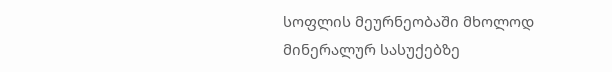სოფლის მეურნეობაში მხოლოდ მინერალურ სასუქებზე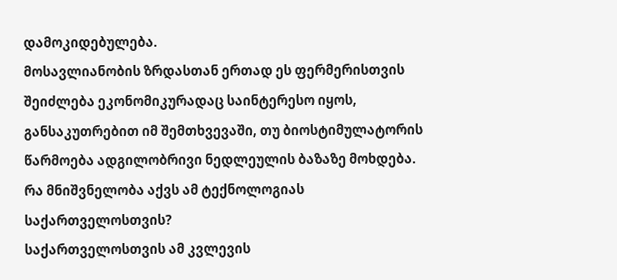დამოკიდებულება.
მოსავლიანობის ზრდასთან ერთად ეს ფერმერისთვის შეიძლება ეკონომიკურადაც საინტერესო იყოს, განსაკუთრებით იმ შემთხვევაში, თუ ბიოსტიმულატორის წარმოება ადგილობრივი ნედლეულის ბაზაზე მოხდება.
რა მნიშვნელობა აქვს ამ ტექნოლოგიას საქართველოსთვის?
საქართველოსთვის ამ კვლევის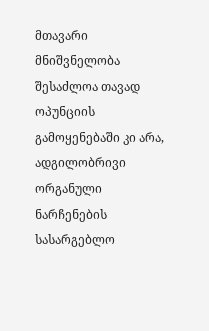მთავარი მნიშვნელობა შესაძლოა თავად ოპუნციის გამოყენებაში კი არა, ადგილობრივი ორგანული ნარჩენების სასარგებლო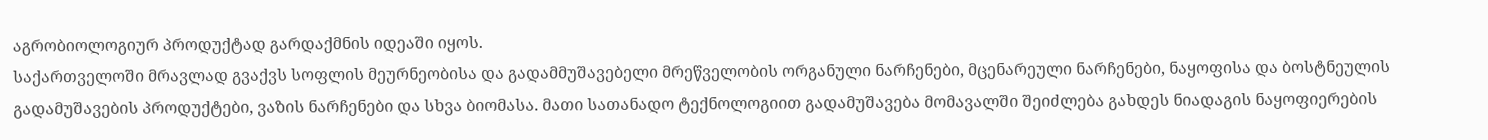აგრობიოლოგიურ პროდუქტად გარდაქმნის იდეაში იყოს.
საქართველოში მრავლად გვაქვს სოფლის მეურნეობისა და გადამმუშავებელი მრეწველობის ორგანული ნარჩენები, მცენარეული ნარჩენები, ნაყოფისა და ბოსტნეულის გადამუშავების პროდუქტები, ვაზის ნარჩენები და სხვა ბიომასა. მათი სათანადო ტექნოლოგიით გადამუშავება მომავალში შეიძლება გახდეს ნიადაგის ნაყოფიერების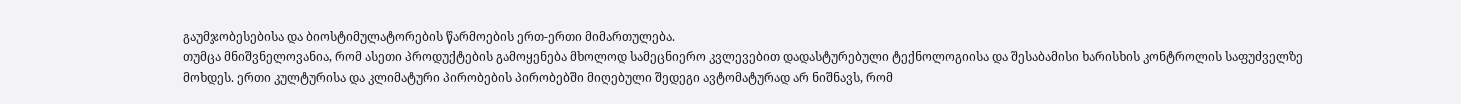გაუმჯობესებისა და ბიოსტიმულატორების წარმოების ერთ-ერთი მიმართულება.
თუმცა მნიშვნელოვანია, რომ ასეთი პროდუქტების გამოყენება მხოლოდ სამეცნიერო კვლევებით დადასტურებული ტექნოლოგიისა და შესაბამისი ხარისხის კონტროლის საფუძველზე მოხდეს. ერთი კულტურისა და კლიმატური პირობების პირობებში მიღებული შედეგი ავტომატურად არ ნიშნავს, რომ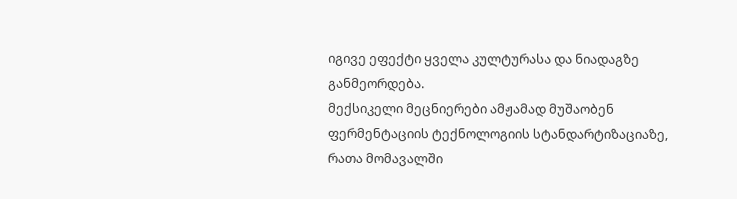იგივე ეფექტი ყველა კულტურასა და ნიადაგზე განმეორდება.
მექსიკელი მეცნიერები ამჟამად მუშაობენ ფერმენტაციის ტექნოლოგიის სტანდარტიზაციაზე, რათა მომავალში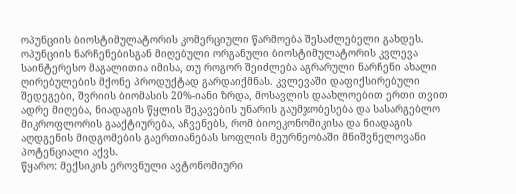ოპუნციის ბიოსტიმულატორის კომერციული წარმოება შესაძლებელი გახდეს.
ოპუნციის ნარჩენებისგან მიღებული ორგანული ბიოსტიმულატორის კვლევა საინტერესო მაგალითია იმისა, თუ როგორ შეიძლება აგრარული ნარჩენი ახალი ღირებულების მქონე პროდუქტად გარდაიქმნას. კვლევაში დაფიქსირებული შედეგები, შვრიის ბიომასის 20%-იანი ზრდა, მოსავლის დაახლოებით ერთი თვით ადრე მიღება, ნიადაგის წყლის შეკავების უნარის გაუმჯობესება და სასარგებლო მიკროფლორის გააქტიურება, აჩვენებს, რომ ბიოეკონომიკისა და ნიადაგის აღდგენის მიდგომების გაერთიანებას სოფლის მეურნეობაში მნიშვნელოვანი პოტენციალი აქვს.
წყარო: მექსიკის ეროვნული ავტონომიური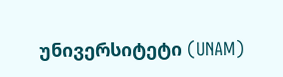უნივერსიტეტი (UNAM)